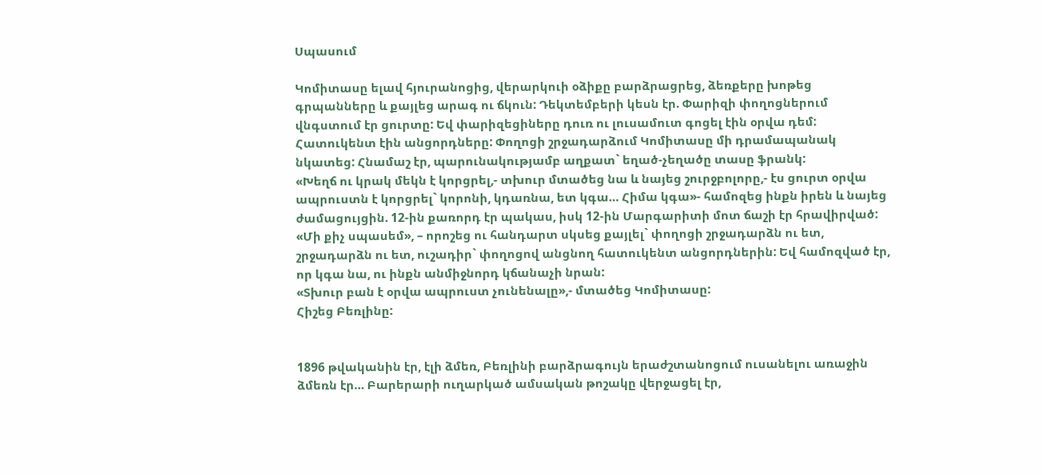Սպասում

Կոմիտասը ելավ հյուրանոցից, վերարկուի օձիքը բարձրացրեց, ձեռքերը խոթեց գրպանները և քայլեց արագ ու ճկուն: Դեկտեմբերի կեսն էր. Փարիզի փողոցներում վնգստում էր ցուրտը: Եվ փարիզեցիները դուռ ու լուսամուտ գոցել էին օրվա դեմ: Հատուկենտ էին անցորդները: Փողոցի շրջադարձում Կոմիտասը մի դրամապանակ նկատեց: Հնամաշ էր, պարունակությամբ աղքատ` եղած-չեղածը տասը ֆրանկ:
«Խեղճ ու կրակ մեկն է կորցրել,- տխուր մտածեց նա և նայեց շուրջբոլորը,- էս ցուրտ օրվա ապրուստն է կորցրել` կորոնի, կդառնա, ետ կգա… Հիմա կգա»- համոզեց ինքն իրեն և նայեց ժամացույցին. 12-ին քառորդ էր պակաս, իսկ 12-ին Մարգարիտի մոտ ճաշի էր հրավիրված:
«Մի քիչ սպասեմ», – որոշեց ու հանդարտ սկսեց քայլել` փողոցի շրջադարձն ու ետ, շրջադարձն ու ետ, ուշադիր` փողոցով անցնող հատուկենտ անցորդներին: Եվ համոզված էր, որ կգա նա, ու ինքն անմիջնորդ կճանաչի նրան:
«Տխուր բան է օրվա ապրուստ չունենալը»,- մտածեց Կոմիտասը:
Հիշեց Բեռլինը:


1896 թվականին էր, էլի ձմեռ, Բեռլինի բարձրագույն երաժշտանոցում ուսանելու առաջին ձմեռն էր… Բարերարի ուղարկած ամսական թոշակը վերջացել էր,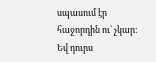սպասում էր հաջորդին ու` չկար: Եվ դուրս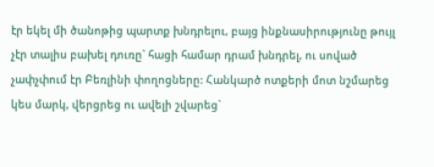էր եկել մի ծանոթից պարտք խնդրելու, բայց ինքնասիրությունը թույլ չէր տալիս բախել դուռը` հացի համար դրամ խնդրել, ու սոված չափչփում էր Բեռլինի փողոցները: Հանկարծ ոտքերի մոտ նշմարեց կես մարկ, վերցրեց ու ավելի շվարեց`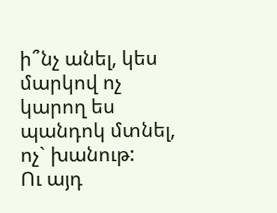ի՞նչ անել, կես մարկով ոչ կարող ես պանդոկ մտնել, ոչ` խանութ:
Ու այդ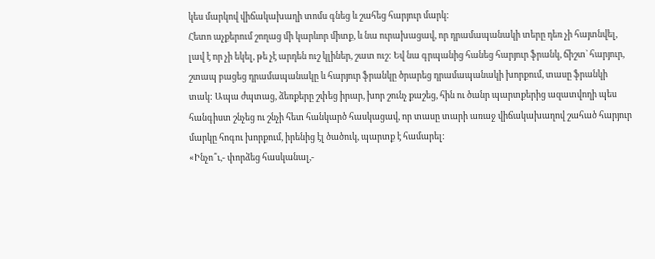կես մարկով վիճակախաղի տոմս գնեց և շահեց հարյուր մարկ:
Հետո աչքերում շողաց մի կարևոր միտք, և նա ուրախացավ, որ դրամապանակի տերը դեռ չի հայտնվել, լավ է որ չի եկել, թե չէ արդեն ուշ կլիներ, շատ ուշ: Եվ նա գրպանից հանեց հարյուր ֆրանկ, ճիշտ` հարյուր, շտապ բացեց դրամապանակը և հարյուր ֆրանկը ծրարեց դրամապանակի խորքում, տասը ֆրանկի տակ: Ապա ժպտաց, ձեռքերը շփեց իրար, խոր շունչ քաշեց, հին ու ծանր պարտքերից ազատվողի պես հանգիստ շնչեց ու շնչի հետ հանկարծ հասկացավ, որ տասը տարի առաջ վիճակախաղով շահած հարյուր մարկը հոգու խորքում, իրենից էլ ծածուկ, պարտք է համարել:
«Ինչո՞ւ,- փորձեց հասկանալ,-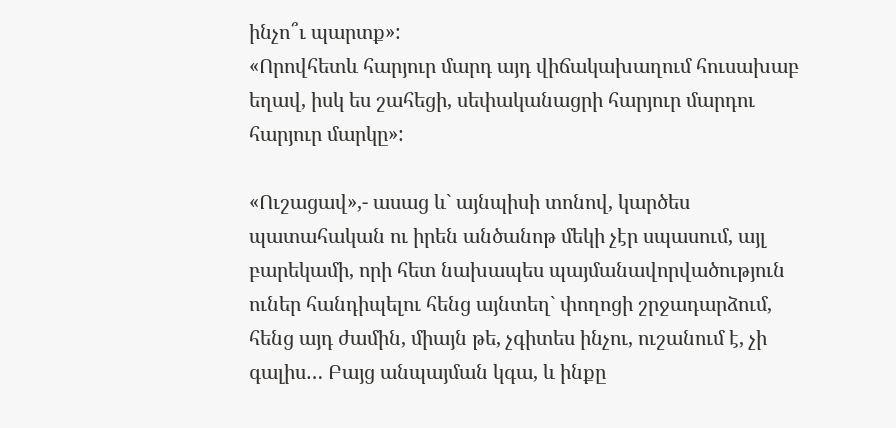ինչո՞ւ պարտք»:
«Որովհետև հարյուր մարդ այդ վիճակախաղում հուսախաբ եղավ, իսկ ես շահեցի, սեփականացրի հարյուր մարդու հարյուր մարկը»:

«Ուշացավ»,- ասաց և` այնպիսի տոնով, կարծես պատահական ու իրեն անծանոթ մեկի չէր սպասում, այլ բարեկամի, որի հետ նախապես պայմանավորվածություն ուներ հանդիպելու հենց այնտեղ` փողոցի շրջադարձում, հենց այդ ժամին, միայն թե, չգիտես ինչու, ուշանում է, չի գալիս… Բայց անպայման կգա, և ինքը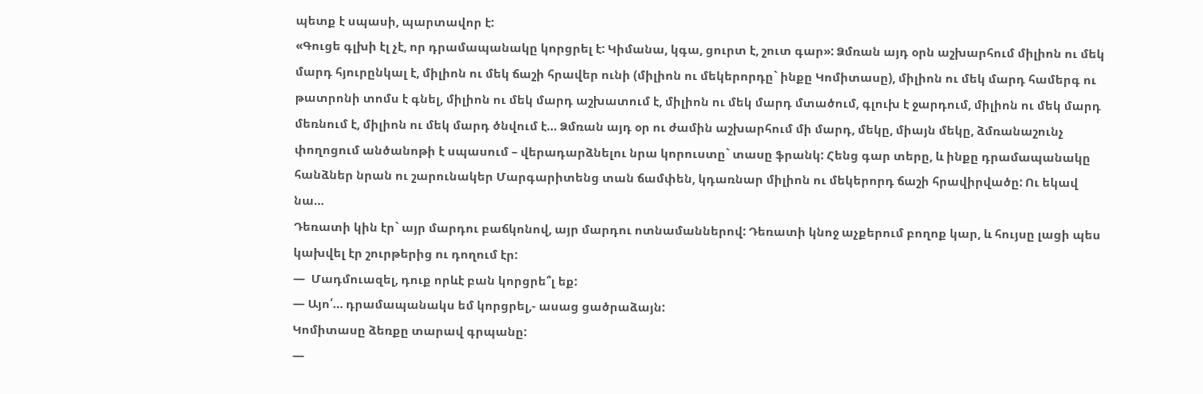պետք է սպասի, պարտավոր է:
«Գուցե գլխի էլ չէ, որ դրամապանակը կորցրել է: Կիմանա, կգա, ցուրտ է, շուտ գար»: Ձմռան այդ օրն աշխարհում միլիոն ու մեկ մարդ հյուրընկալ է, միլիոն ու մեկ ճաշի հրավեր ունի (միլիոն ու մեկերորդը` ինքը Կոմիտասը), միլիոն ու մեկ մարդ համերգ ու թատրոնի տոմս է գնել, միլիոն ու մեկ մարդ աշխատում է, միլիոն ու մեկ մարդ մտածում, գլուխ է ջարդում, միլիոն ու մեկ մարդ մեռնում է, միլիոն ու մեկ մարդ ծնվում է… Ձմռան այդ օր ու ժամին աշխարհում մի մարդ, մեկը, միայն մեկը, ձմռանաշունչ փողոցում անծանոթի է սպասում – վերադարձնելու նրա կորուստը` տասը ֆրանկ: Հենց գար տերը, և ինքը դրամապանակը հանձներ նրան ու շարունակեր Մարգարիտենց տան ճամփեն, կդառնար միլիոն ու մեկերորդ ճաշի հրավիրվածը: Ու եկավ նա…
Դեռատի կին էր` այր մարդու բաճկոնով, այր մարդու ոտնամաններով: Դեռատի կնոջ աչքերում բողոք կար, և հույսը լացի պես կախվել էր շուրթերից ու դողում էր:
—  Մադմուազել, դուք որևէ բան կորցրե՞լ եք:
— Այո՛… դրամապանակս եմ կորցրել,- ասաց ցածրաձայն:
Կոմիտասը ձեռքը տարավ գրպանը:
—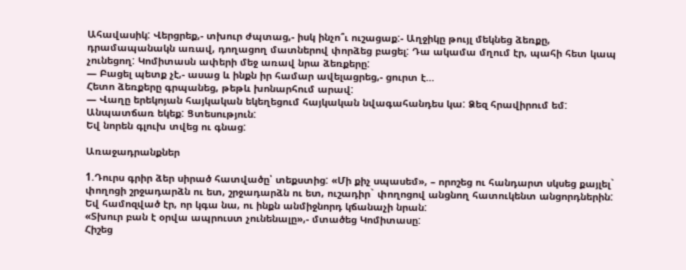Ահավասիկ: Վերցրեք,- տխուր ժպտաց,- իսկ ինչո՞ւ ուշացաք:- Աղջիկը թույլ մեկնեց ձեռքը, դրամապանակն առավ, դողացող մատներով փորձեց բացել: Դա ակամա մղում էր, պահի հետ կապ չունեցող: Կոմիտասն ափերի մեջ առավ նրա ձեռքերը:
— Բացել պետք չէ,- ասաց և ինքն իր համար ավելացրեց,- ցուրտ է…
Հետո ձեռքերը գրպանեց, թեթև խոնարհում արավ:
— Վաղը երեկոյան հայկական եկեղեցում հայկական նվագահանդես կա: Ձեզ հրավիրում եմ: Անպատճառ եկեք: Ցտեսություն:
Եվ նորեն գլուխ տվեց ու գնաց:

Առաջադրանքներ

1.Դուրս գրիր ձեր սիրած հատվածը՝ տեքստից: «Մի քիչ սպասեմ», – որոշեց ու հանդարտ սկսեց քայլել` փողոցի շրջադարձն ու ետ, շրջադարձն ու ետ, ուշադիր` փողոցով անցնող հատուկենտ անցորդներին: Եվ համոզված էր, որ կգա նա, ու ինքն անմիջնորդ կճանաչի նրան:
«Տխուր բան է օրվա ապրուստ չունենալը»,- մտածեց Կոմիտասը:
Հիշեց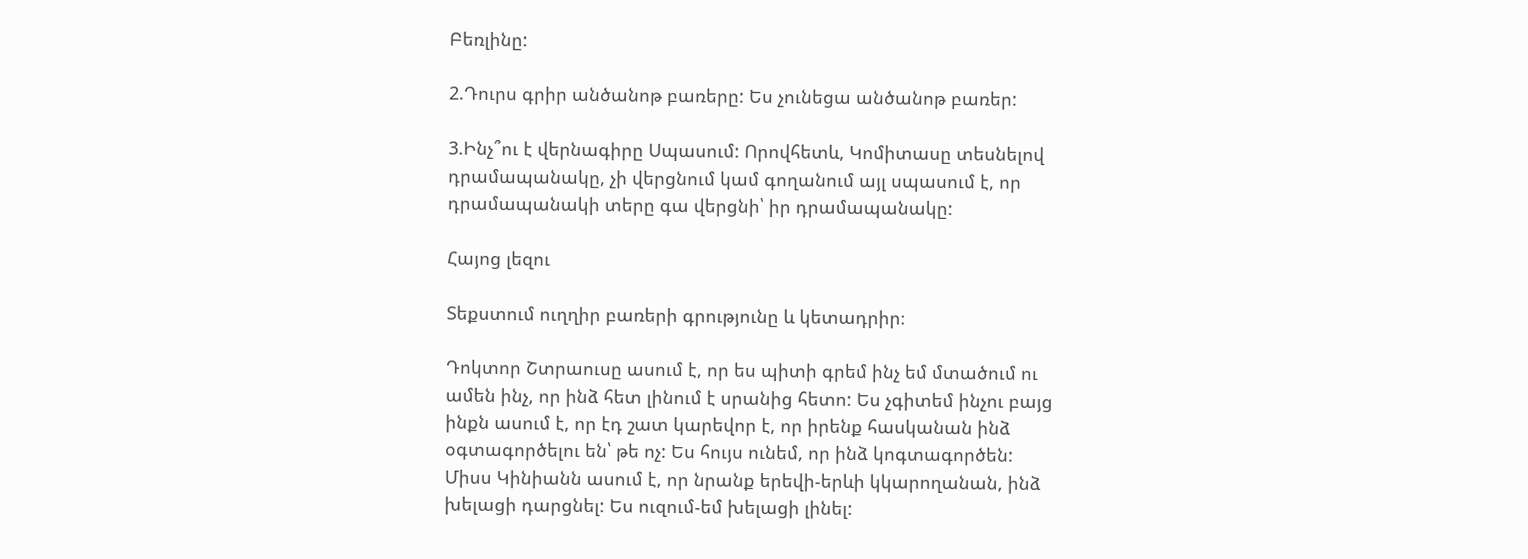Բեռլինը:

2.Դուրս գրիր անծանոթ բառերը: Ես չունեցա անծանոթ բառեր:

3.Ինչ՞ու է վերնագիրը Սպասում: Որովհետև, Կոմիտասը տեսնելով դրամապանակը, չի վերցնում կամ գողանում այլ սպասում է, որ դրամապանակի տերը գա վերցնի՝ իր դրամապանակը:

Հայոց լեզու

Տեքստում ուղղիր բառերի գրությունը և կետադրիր։

Դոկտոր Շտրաուսը ասում է, որ ես պիտի գրեմ ինչ եմ մտածում ու ամեն ինչ, որ ինձ հետ լինում է սրանից հետո: Ես չգիտեմ ինչու բայց ինքն ասում է, որ էդ շատ կարեվոր է, որ իրենք հասկանան ինձ օգտագործելու են՝ թե ոչ: Ես հույս ունեմ, որ ինձ կոգտագործեն: Միսս Կինիանն ասում է, որ նրանք երեվի-երևի կկարողանան, ինձ խելացի դարցնել: Ես ուզում-եմ խելացի լինել: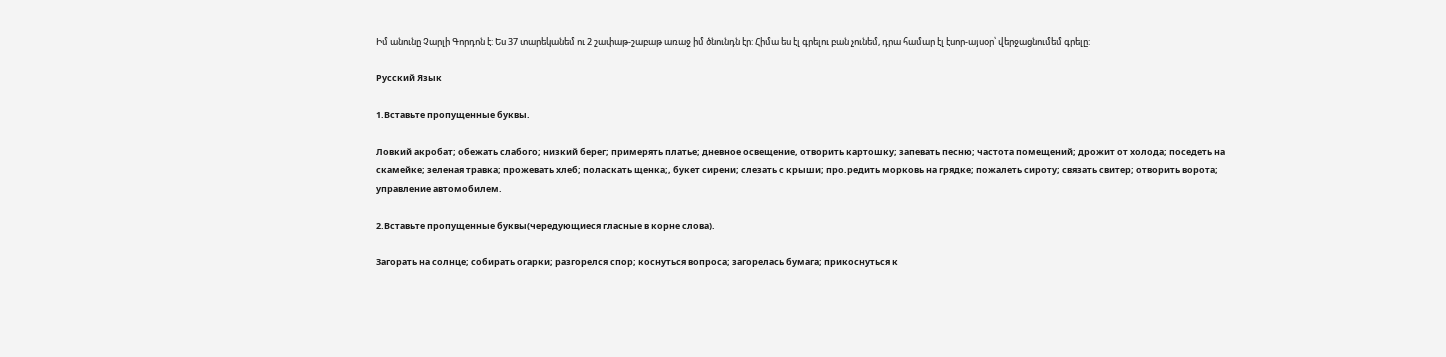Իմ անունը Չարլի Գորդոն է: Ես 37 տարեկանեմ ու 2 շափաթ-շաբաթ առաջ իմ ծնունդն էր: Հիմա ես էլ գրելու բան չունեմ, դրա համար էլ էսոր-այսօր՝ վերջացնումեմ գրելը:

Русский Язык

1.Вставьте пропущенные буквы.

Ловкий акробат; обежать слабого; низкий берег; примерять платье; дневное освещение, отворить картошку; запевать песню; частота помещений; дрожит от холода; поседеть на скамейке; зеленая травка; прожевать хлеб; поласкать щенка;, букет сирени; слезать с крыши; про.редить морковь на грядке; пожалеть сироту; связать свитер; отворить ворота; управление автомобилем.

2.Вставьте пропущенные буквы(чередующиеся гласные в корне слова).

Загорать на солнце; собирать огарки; разгорелся спор; коснуться вопроса; загорелась бумага; прикоснуться к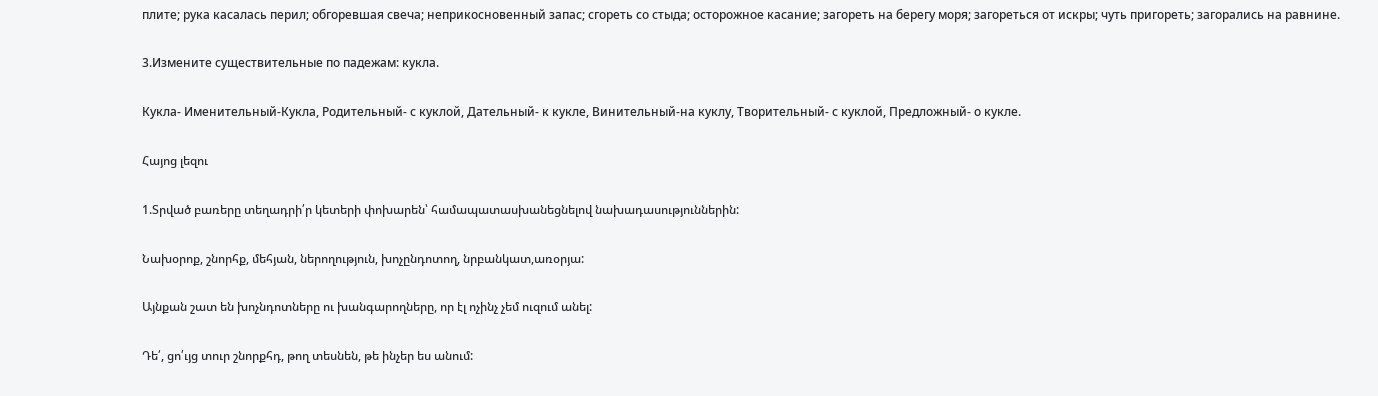плите; рука касалась перил; обгоревшая свеча; неприкосновенный запас; сгореть со стыда; осторожное касание; загореть на берегу моря; загореться от искры; чуть пригореть; загорались на равнине.

3.Измените существительные по падежам: кукла.

Кукла- Именительный-Кукла, Родительный- с куклой, Дательный- к кукле, Винительный-на куклу, Творительный- с куклой, Предложный- о кукле.

Հայոց լեզու

1.Տրված բառերը տեղադրի՛ր կետերի փոխարեն՝ համապատասխանեցնելով նախադասություններին:

Նախօրոք, շնորհք, մեհյան, ներողություն, խոչընդոտող, նրբանկատ,առօրյա:

Այնքան շատ են խոչնդոտները ու խանգարողները, որ էլ ոչինչ չեմ ուզում անել:

Դե՛, ցո՛ւյց տուր շնորքհդ, թող տեսնեն, թե ինչեր ես անում: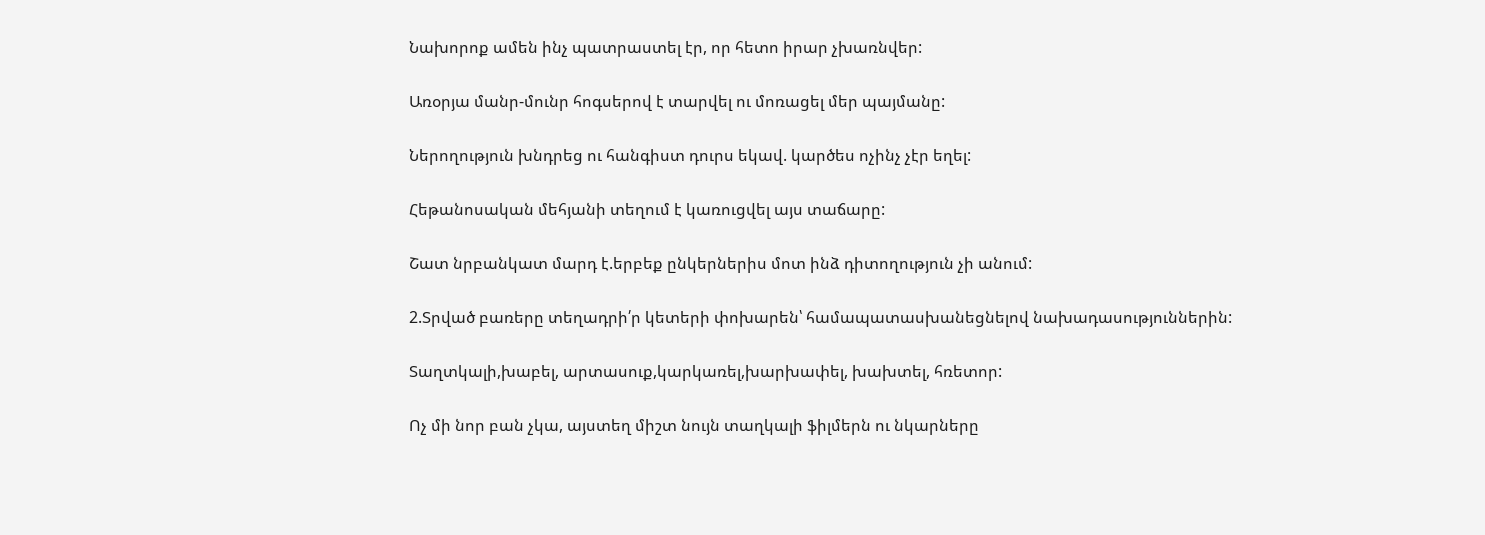Նախորոք ամեն ինչ պատրաստել էր, որ հետո իրար չխառնվեր:

Առօրյա մանր-մունր հոգսերով է տարվել ու մոռացել մեր պայմանը:

Ներողություն խնդրեց ու հանգիստ դուրս եկավ. կարծես ոչինչ չէր եղել:

Հեթանոսական մեհյանի տեղում է կառուցվել այս տաճարը:

Շատ նրբանկատ մարդ է.երբեք ընկերներիս մոտ ինձ դիտողություն չի անում:

2.Տրված բառերը տեղադրի՛ր կետերի փոխարեն՝ համապատասխանեցնելով նախադասություններին:

Տաղտկալի,խաբել, արտասուք,կարկառել,խարխափել, խախտել, հռետոր:

Ոչ մի նոր բան չկա, այստեղ միշտ նույն տաղկալի ֆիլմերն ու նկարները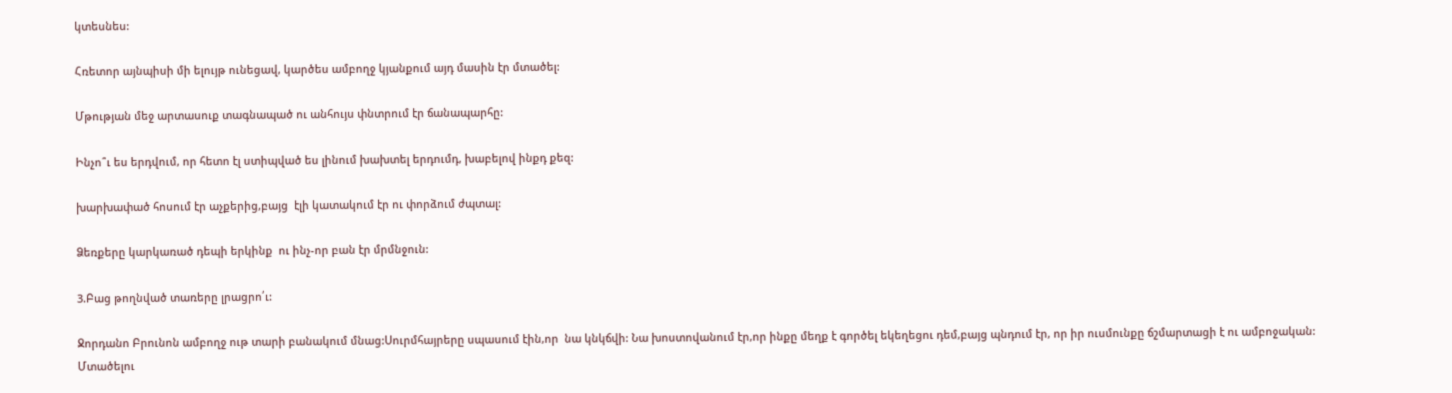կտեսնես:

Հռետոր այնպիսի մի ելույթ ունեցավ, կարծես ամբողջ կյանքում այդ մասին էր մտածել:

Մթության մեջ արտասուք տագնապած ու անհույս փնտրում էր ճանապարհը:

Ինչո՞ւ ես երդվում, որ հետո էլ ստիպված ես լինում խախտել երդումդ, խաբելով ինքդ քեզ:

խարխափած հոսում էր աչքերից,բայց  էլի կատակում էր ու փորձում ժպտալ:

Ձեռքերը կարկառած դեպի երկինք  ու ինչ-որ բան էր մրմնջուն:

3.Բաց թողնված տառերը լրացրո՛ւ:

Ջորդանո Բրունոն ամբողջ ութ տարի բանակում մնաց:Սուրմհայրերը սպասում էին,որ  նա կնկճվի: Նա խոստովանում էր,որ ինքը մեղք է գործել եկեղեցու դեմ,բայց պնդում էր, որ իր ուսմունքը ճշմարտացի է ու ամբոջական: Մտածելու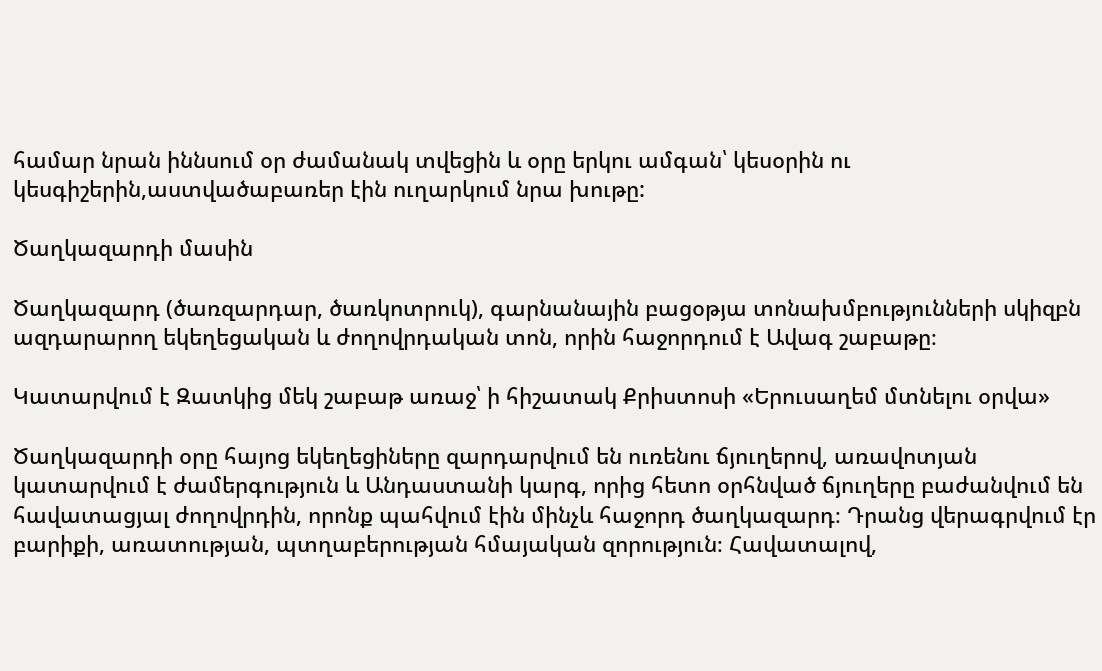համար նրան իննսում օր ժամանակ տվեցին և օրը երկու ամգան՝ կեսօրին ու կեսգիշերին,աստվածաբառեր էին ուղարկում նրա խութը:

Ծաղկազարդի մասին

Ծաղկազարդ (ծառզարդար, ծառկոտրուկ), գարնանային բացօթյա տոնախմբությունների սկիզբն ազդարարող եկեղեցական և ժողովրդական տոն, որին հաջորդում է Ավագ շաբաթը։

Կատարվում է Զատկից մեկ շաբաթ առաջ՝ ի հիշատակ Քրիստոսի «Երուսաղեմ մտնելու օրվա»

Ծաղկազարդի օրը հայոց եկեղեցիները զարդարվում են ուռենու ճյուղերով, առավոտյան կատարվում է ժամերգություն և Անդաստանի կարգ, որից հետո օրհնված ճյուղերը բաժանվում են հավատացյալ ժողովրդին, որոնք պահվում էին մինչև հաջորդ ծաղկազարդ։ Դրանց վերագրվում էր բարիքի, առատության, պտղաբերության հմայական զորություն։ Հավատալով,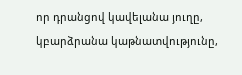որ դրանցով կավելանա յուղը, կբարձրանա կաթնատվությունը,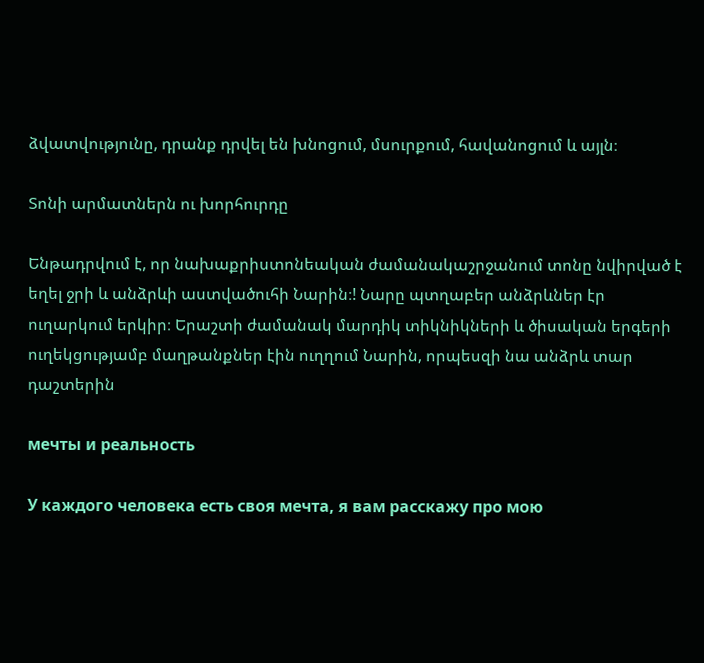ձվատվությունը, դրանք դրվել են խնոցում, մսուրքում, հավանոցում և այլն։

Տոնի արմատներն ու խորհուրդը

Ենթադրվում է, որ նախաքրիստոնեական ժամանակաշրջանում տոնը նվիրված է եղել ջրի և անձրևի աստվածուհի Նարին։! Նարը պտղաբեր անձրևներ էր ուղարկում երկիր։ Երաշտի ժամանակ մարդիկ տիկնիկների և ծիսական երգերի ուղեկցությամբ մաղթանքներ էին ուղղում Նարին, որպեսզի նա անձրև տար դաշտերին

мечты и реальность

У каждого человека есть своя мечта, я вам расскажу про мою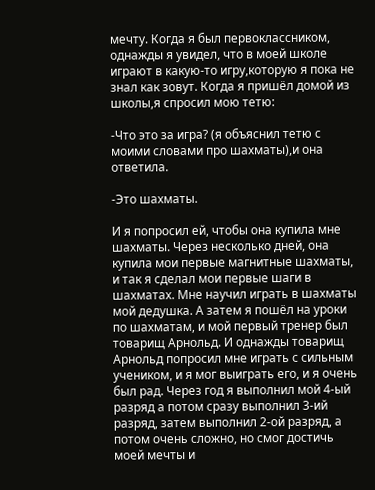мечту. Когда я был первоклассником, однажды я увидел, что в моей школе играют в какую-то игру,которую я пока не знал как зовут. Когда я пришёл домой из школы,я спросил мою тетю:

-Что это за игра? (я объяснил тетю с моими словами про шахматы),и она ответила.

-Это шахматы.

И я попросил ей, чтобы она купила мне шахматы. Через несколько дней, она купила мои первые магнитные шахматы, и так я сделал мои первые шаги в шахматах. Мне научил играть в шахматы мой дедушка. А затем я пошёл на уроки по шахматам, и мой первый тренер был товарищ Арнольд. И однажды товарищ Арнольд попросил мне играть с сильным учеником, и я мог выиграть его, и я очень был рад. Через год я выполнил мой 4-ый разряд а потом сразу выполнил 3-ий разряд, затем выполнил 2-ой разряд, а потом очень сложно, но смог достичь моей мечты и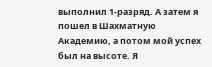выполнил 1-разряд. А затем я пошел в Шахматную Академию, а потом мой успех был на высоте. Я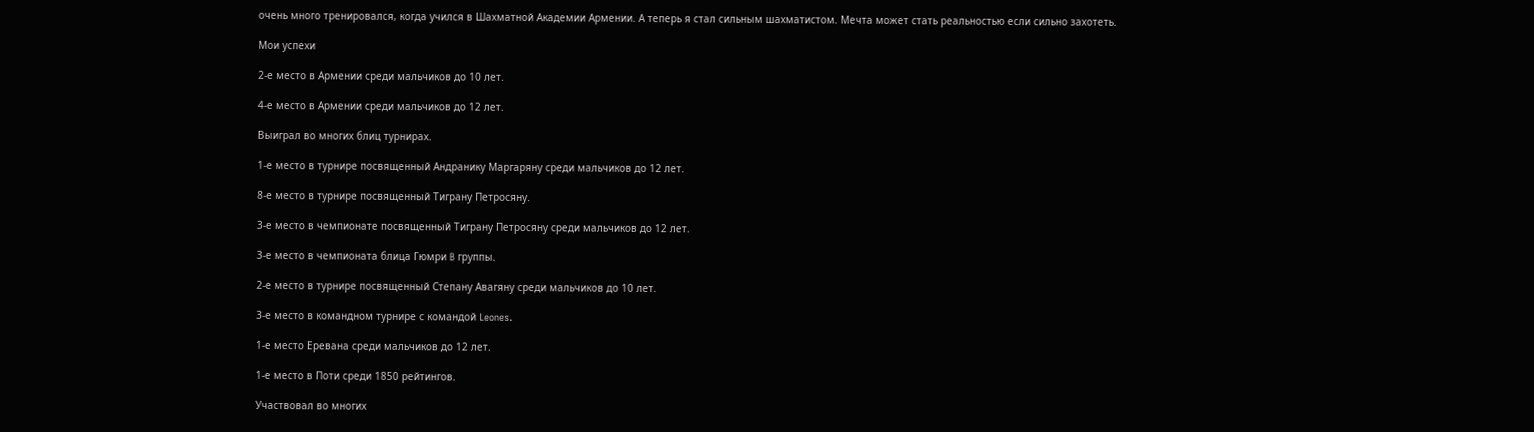очень много тренировался, когда учился в Шахматной Академии Армении. А теперь я стал сильным шахматистом. Мечта может стать реальностью если сильно захотеть.

Мои успехи

2-е место в Армении среди мальчиков до 10 лет.

4-е место в Армении среди мальчиков до 12 лет.

Выиграл во многих блиц турнирах.

1-е место в турнире посвященный Андранику Маргаряну среди мальчиков до 12 лет.

8-е место в турнире посвященный Тиграну Петросяну.

3-е место в чемпионате посвященный Тиграну Петросяну среди мальчиков до 12 лет.

3-е место в чемпионата блица Гюмри B группы.

2-е место в турнире посвященный Степану Авагяну среди мальчиков до 10 лет.

3-е место в командном турнире с командой Leones.

1-е место Еревана среди мальчиков до 12 лет.

1-е место в Поти среди 1850 рейтингов.

Участвовал во многих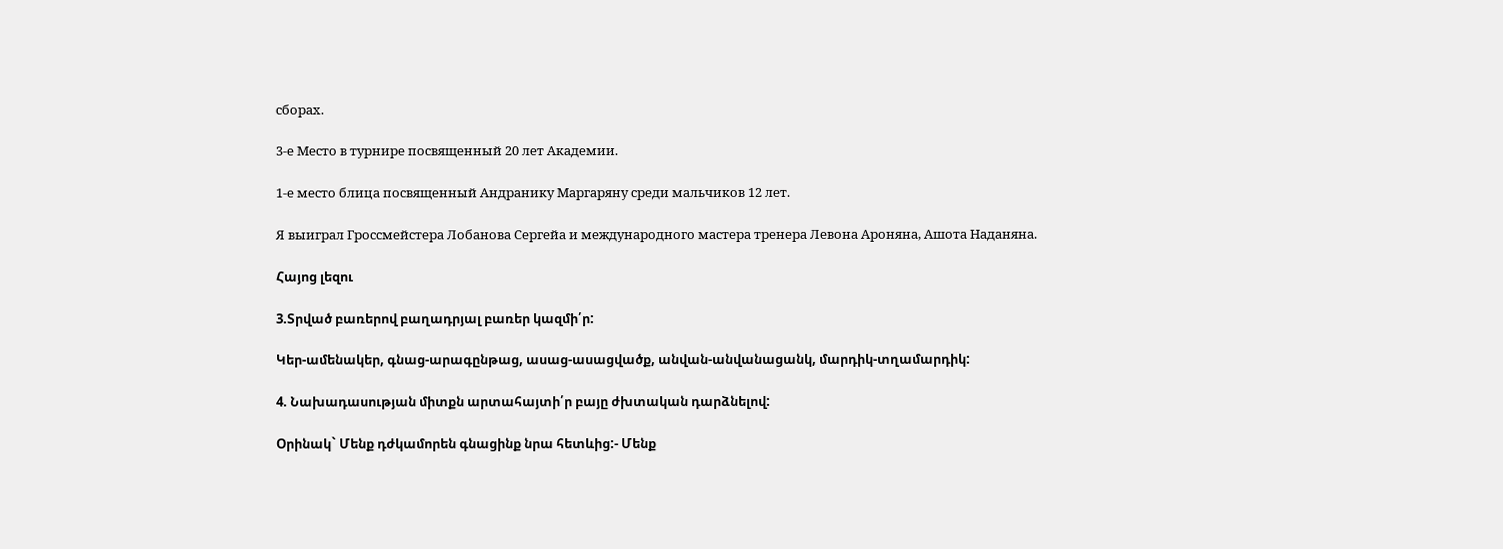сборах.

3-е Место в турнире посвященный 20 лет Академии.

1-е место блица посвященный Андранику Маргаряну среди мальчиков 12 лет.

Я выиграл Гроссмейстера Лобанова Сергейа и международного мастера тренера Левона Ароняна, Ашота Наданяна.

Հայոց լեզու

3.Տրված բառերով բաղադրյալ բառեր կազմի՛ր:

Կեր-ամենակեր, գնաց-արագընթաց, ասաց-ասացվածք, անվան-անվանացանկ, մարդիկ-տղամարդիկ:

4. Նախադասության միտքն արտահայտի՛ր բայը ժխտական դարձնելով:

Օրինակ` Մենք դժկամորեն գնացինք նրա հետևից:- Մենք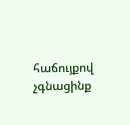հաճույքով չգնացինք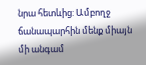նրա հետևից: Ամբողջ ճանապարհին մենք միայն մի անգամ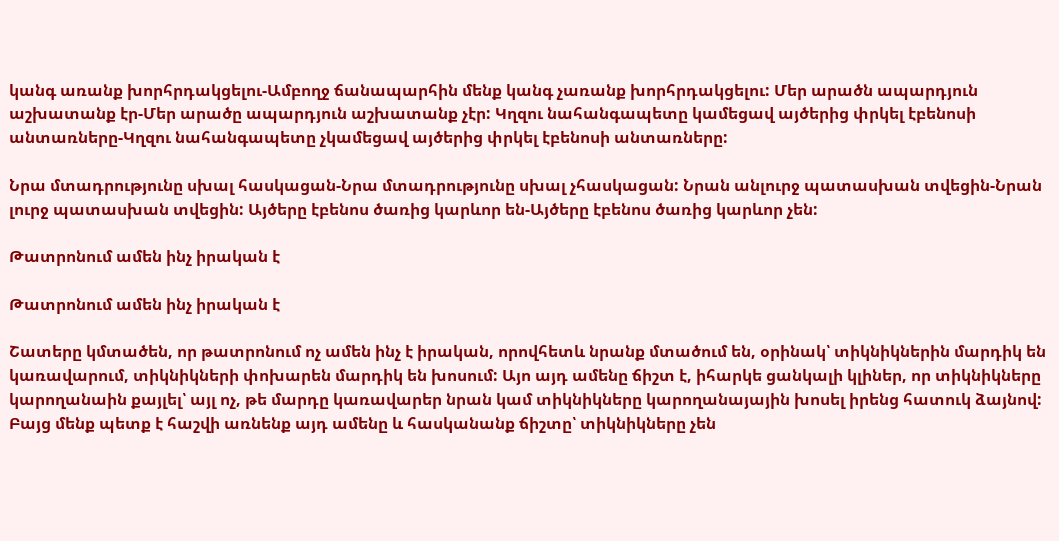կանգ առանք խորհրդակցելու-Ամբողջ ճանապարհին մենք կանգ չառանք խորհրդակցելու: Մեր արածն ապարդյուն աշխատանք էր-Մեր արածը ապարդյուն աշխատանք չէր: Կղզու նահանգապետը կամեցավ այծերից փրկել էբենոսի անտառները-Կղզու նահանգապետը չկամեցավ այծերից փրկել էբենոսի անտառները:

Նրա մտադրությունը սխալ հասկացան-Նրա մտադրությունը սխալ չհասկացան: Նրան անլուրջ պատասխան տվեցին-Նրան լուրջ պատասխան տվեցին: Այծերը էբենոս ծառից կարևոր են-Այծերը էբենոս ծառից կարևոր չեն:

Թատրոնում ամեն ինչ իրական է

Թատրոնում ամեն ինչ իրական է

Շատերը կմտածեն, որ թատրոնում ոչ ամեն ինչ է իրական, որովհետև նրանք մտածում են, օրինակ՝ տիկնիկներին մարդիկ են կառավարում, տիկնիկների փոխարեն մարդիկ են խոսում: Այո այդ ամենը ճիշտ է, իհարկե ցանկալի կլիներ, որ տիկնիկները կարողանաին քայլել՝ այլ ոչ, թե մարդը կառավարեր նրան կամ տիկնիկները կարողանայային խոսել իրենց հատուկ ձայնով: Բայց մենք պետք է հաշվի առնենք այդ ամենը և հասկանանք ճիշտը՝ տիկնիկները չեն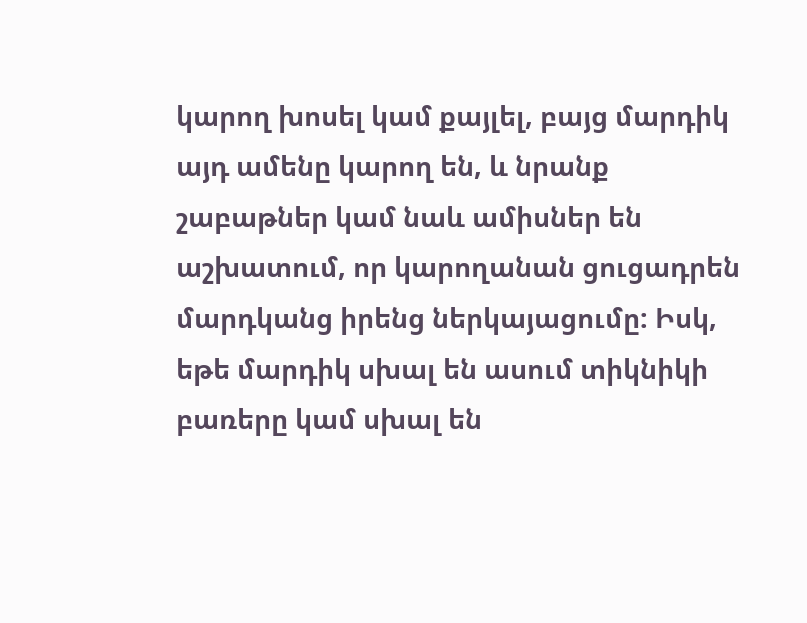կարող խոսել կամ քայլել, բայց մարդիկ այդ ամենը կարող են, և նրանք շաբաթներ կամ նաև ամիսներ են աշխատում, որ կարողանան ցուցադրեն մարդկանց իրենց ներկայացումը: Իսկ, եթե մարդիկ սխալ են ասում տիկնիկի բառերը կամ սխալ են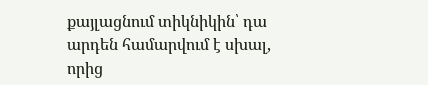քայլացնում տիկնիկին՝ դա արդեն համարվում է սխալ, որից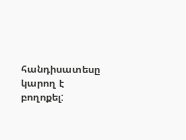հանդիսատեսը կարող է բողոքել: